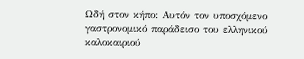Ωδή στον κήπο: Αυτόν τον υποσχόμενο γαστρονομικό παράδεισο του ελληνικού καλοκαιριού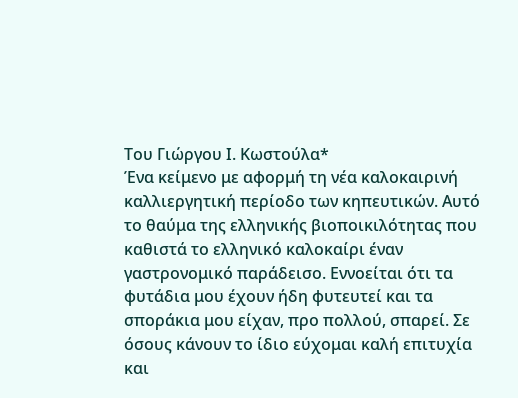Του Γιώργου Ι. Κωστούλα*
Ένα κείμενο με αφορμή τη νέα καλοκαιρινή καλλιεργητική περίοδο των κηπευτικών. Αυτό το θαύμα της ελληνικής βιοποικιλότητας που καθιστά το ελληνικό καλοκαίρι έναν γαστρονομικό παράδεισο. Εννοείται ότι τα φυτάδια μου έχουν ήδη φυτευτεί και τα σποράκια μου είχαν, προ πολλού, σπαρεί. Σε όσους κάνουν το ίδιο εύχομαι καλή επιτυχία και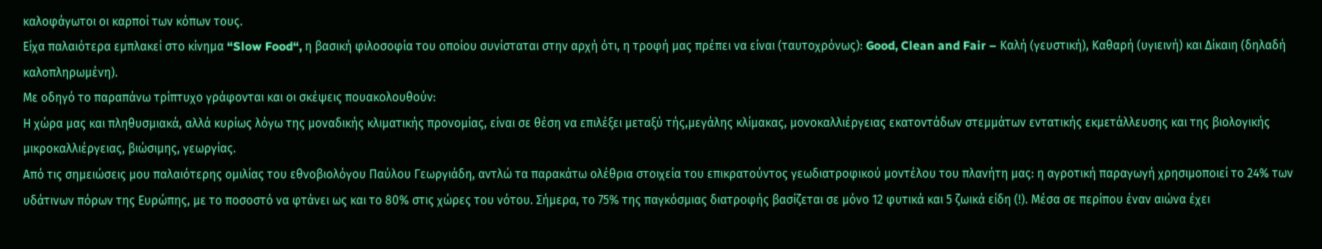καλοφάγωτοι οι καρποί των κόπων τους.
Είχα παλαιότερα εμπλακεί στο κίνημα “Slow Food“, η βασική φιλοσοφία του οποίου συνίσταται στην αρχή ότι, η τροφή μας πρέπει να είναι (ταυτοχρόνως): Good, Clean and Fair – Καλή (γευστική), Καθαρή (υγιεινή) και Δίκαιη (δηλαδή καλοπληρωμένη).
Με οδηγό το παραπάνω τρίπτυχο γράφονται και οι σκέψεις πουακολουθούν:
Η χώρα μας και πληθυσμιακά, αλλά κυρίως λόγω της μοναδικής κλιματικής προνομίας, είναι σε θέση να επιλέξει μεταξύ τής,μεγάλης κλίμακας, μονοκαλλιέργειας εκατοντάδων στεμμάτων εντατικής εκμετάλλευσης και της βιολογικής μικροκαλλιέργειας, βιώσιμης, γεωργίας.
Από τις σημειώσεις μου παλαιότερης ομιλίας του εθνοβιολόγου Παύλου Γεωργιάδη, αντλώ τα παρακάτω ολέθρια στοιχεία του επικρατούντος γεωδιατροφικού μοντέλου του πλανήτη μας: η αγροτική παραγωγή χρησιμοποιεί το 24% των υδάτινων πόρων της Ευρώπης, με το ποσοστό να φτάνει ως και το 80% στις χώρες του νότου. Σήμερα, το 75% της παγκόσμιας διατροφής βασίζεται σε μόνο 12 φυτικά και 5 ζωικά είδη (!). Μέσα σε περίπου έναν αιώνα έχει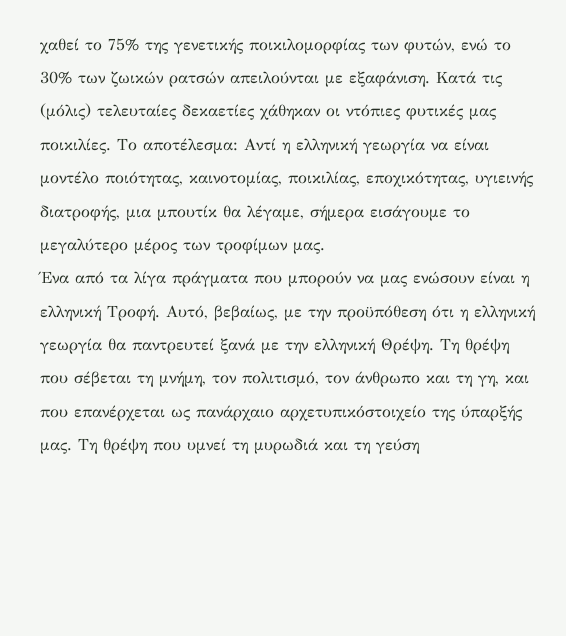χαθεί το 75% της γενετικής ποικιλομορφίας των φυτών, ενώ το 30% των ζωικών ρατσών απειλούνται με εξαφάνιση. Κατά τις (μόλις) τελευταίες δεκαετίες χάθηκαν οι ντόπιες φυτικές μας ποικιλίες. Το αποτέλεσμα: Αντί η ελληνική γεωργία να είναι μοντέλο ποιότητας, καινοτομίας, ποικιλίας, εποχικότητας, υγιεινής διατροφής, μια μπουτίκ θα λέγαμε, σήμερα εισάγουμε το μεγαλύτερο μέρος των τροφίμων μας.
Ένα από τα λίγα πράγματα που μπορούν να μας ενώσουν είναι η ελληνική Τροφή. Αυτό, βεβαίως, με την προϋπόθεση ότι η ελληνική γεωργία θα παντρευτεί ξανά με την ελληνική Θρέψη. Τη θρέψη που σέβεται τη μνήμη, τον πολιτισμό, τον άνθρωπο και τη γη, και που επανέρχεται ως πανάρχαιο αρχετυπικόστοιχείο της ύπαρξής μας. Τη θρέψη που υμνεί τη μυρωδιά και τη γεύση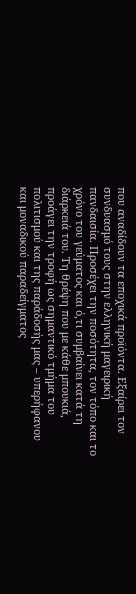που αναδίδουν τα εποχικά προϊόντα. Εξαίρει τον συνδυασμό τους στην ελληνική μαγειρική πανδαισία. Προσέχει την ποσότητα, τον τόπο και το χρόνο του γεύματος και ό,τι συμβαίνει κατά τη διάρκειά του. Τη θρέψη που με κάθε μπουκιά, προάγει την τροφή ως σημαντικό τμήμα του πολιτισμού και της παράδοσής μας – υπερήφανου και μοναδικού παραδείγματος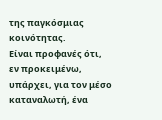της παγκόσμιας κοινότητας.
Είναι προφανές ότι, εν προκειμένω, υπάρχει, για τον μέσο καταναλωτή, ένα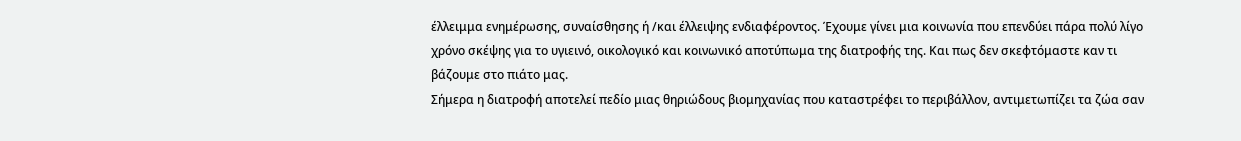έλλειμμα ενημέρωσης, συναίσθησης ή /και έλλειψης ενδιαφέροντος. Έχουμε γίνει μια κοινωνία που επενδύει πάρα πολύ λίγο χρόνο σκέψης για το υγιεινό, οικολογικό και κοινωνικό αποτύπωμα της διατροφής της. Και πως δεν σκεφτόμαστε καν τι βάζουμε στο πιάτο μας.
Σήμερα η διατροφή αποτελεί πεδίο μιας θηριώδους βιομηχανίας που καταστρέφει το περιβάλλον, αντιμετωπίζει τα ζώα σαν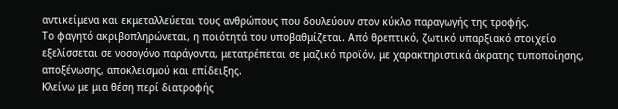αντικείμενα και εκμεταλλεύεται τους ανθρώπους που δουλεύουν στον κύκλο παραγωγής της τροφής.
Το φαγητό ακριβοπληρώνεται, η ποιότητά του υποβαθμίζεται. Από θρεπτικό, ζωτικό υπαρξιακό στοιχείο εξελίσσεται σε νοσογόνο παράγοντα, μετατρέπεται σε μαζικό προϊόν, με χαρακτηριστικά άκρατης τυποποίησης, αποξένωσης, αποκλεισμού και επίδειξης.
Κλείνω με μια θέση περί διατροφής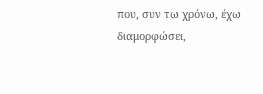που, συν τω χρόνω, έχω διαμορφώσει,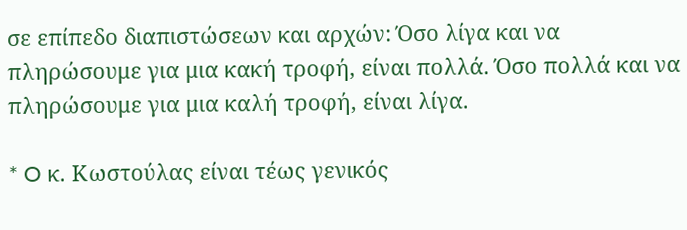σε επίπεδο διαπιστώσεων και αρχών: Όσο λίγα και να πληρώσουμε για μια κακή τροφή, είναι πολλά. Όσο πολλά και να πληρώσουμε για μια καλή τροφή, είναι λίγα.

* O κ. Κωστούλας είναι τέως γενικός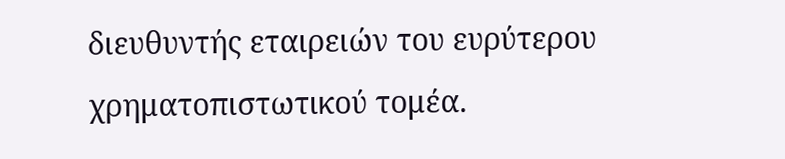διευθυντής εταιρειών του ευρύτερου χρηματοπιστωτικού τομέα.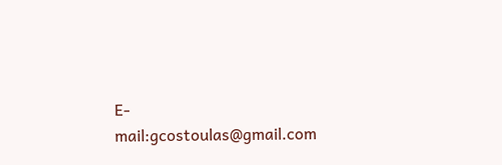E-mail:gcostoulas@gmail.com